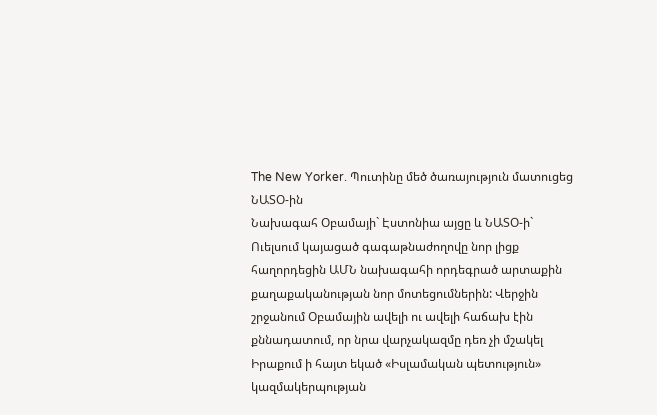The New Yorker. Պուտինը մեծ ծառայություն մատուցեց ՆԱՏՕ-ին
Նախագահ Օբամայի` Էստոնիա այցը և ՆԱՏՕ-ի` Ուելսում կայացած գագաթնաժողովը նոր լիցք հաղորդեցին ԱՄՆ նախագահի որդեգրած արտաքին քաղաքականության նոր մոտեցումներին: Վերջին շրջանում Օբամային ավելի ու ավելի հաճախ էին քննադատում, որ նրա վարչակազմը դեռ չի մշակել Իրաքում ի հայտ եկած «Իսլամական պետություն» կազմակերպության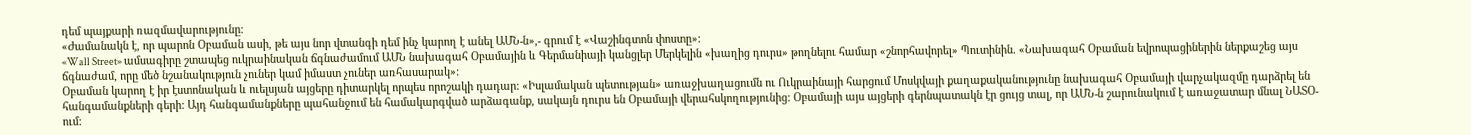դեմ պայքարի ռազմավարությունը:
«Ժամանակն է, որ պարոն Օբաման ասի, թե այս նոր վտանգի դեմ ինչ կարող է անել ԱՄՆ-ն»,- գրում է «Վաշինգտոն փոստը»:
«Wall Street» ամսագիրը շտապեց ուկրաինական ճգնաժամում ԱՄՆ նախագահ Օբամային և Գերմանիայի կանցլեր Մերկելին «խաղից դուրս» թողնելու համար «շնորհավորել» Պուտինին. «Նախագահ Օբաման եվրոպացիներին ներքաշեց այս ճգնաժամ, որը մեծ նշանակություն չուներ կամ իմաստ չուներ առհասարակ»:
Օբաման կարող է իր էստոնական և ուելսյան այցերը դիտարկել որպես որոշակի դադար: «Իսլամական պետության» առաջխաղացումն ու Ուկրաինայի հարցում Մոսկվայի քաղաքականությունը նախագահ Օբամայի վարչակազմը դարձրել են հանգամանքների գերի: Այդ հանգամանքները պահանջում են համակարգված արձագանք, սակայն դուրս են Օբամայի վերահսկողությունից: Օբամայի այս այցերի գերնպատակն էր ցույց տալ, որ ԱՄՆ-ն շարունակում է առաջատար մնալ ՆԱՏՕ-ում: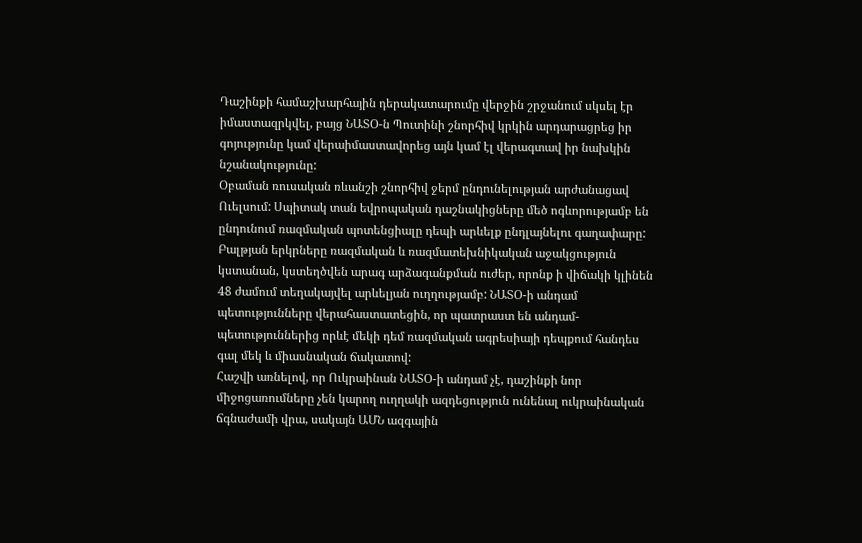Դաշինքի համաշխարհային դերակատարումը վերջին շրջանում սկսել էր իմաստազրկվել, բայց ՆԱՏՕ-ն Պուտինի շնորհիվ կրկին արդարացրեց իր գոյությունը կամ վերաիմաստավորեց այն կամ էլ վերագտավ իր նախկին նշանակությունը:
Օբաման ռուսական ռևանշի շնորհիվ ջերմ ընդունելության արժանացավ Ուելսում: Սպիտակ տան եվրոպական դաշնակիցները մեծ ոգևորությամբ են ընդունում ռազմական պոտենցիալը դեպի արևելք ընդլայնելու գաղափարը: Բալթյան երկրները ռազմական և ռազմատեխնիկական աջակցություն կստանան, կստեղծվեն արագ արձագանքման ուժեր, որոնք ի վիճակի կլինեն 48 ժամում տեղակայվել արևելյան ուղղությամբ: ՆԱՏՕ-ի անդամ պետությունները վերահաստատեցին, որ պատրաստ են անդամ-պետություններից որևէ մեկի դեմ ռազմական ագրեսիայի դեպքում հանդես գալ մեկ և միասնական ճակատով:
Հաշվի առնելով, որ Ուկրաինան ՆԱՏՕ-ի անդամ չէ, դաշինքի նոր միջոցառումները չեն կարող ուղղակի ազդեցություն ունենալ ուկրաինական ճգնաժամի վրա, սակայն ԱՄՆ ազգային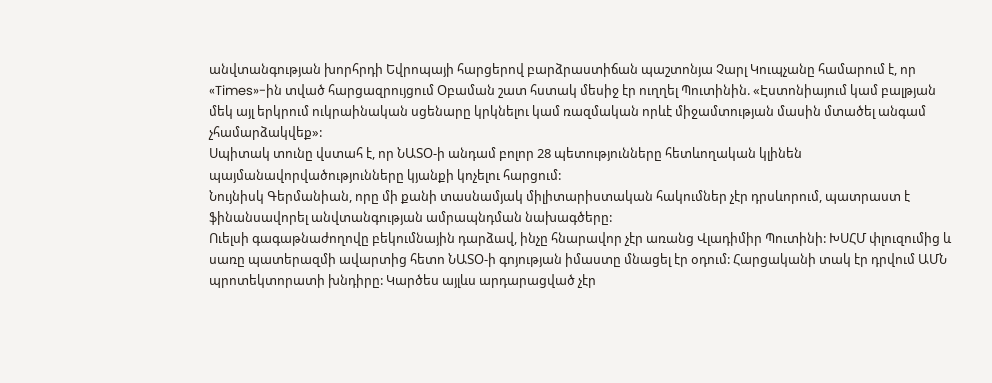անվտանգության խորհրդի Եվրոպայի հարցերով բարձրաստիճան պաշտոնյա Չարլ Կուպչանը համարում է, որ «Times»-ին տված հարցազրույցում Օբաման շատ հստակ մեսիջ էր ուղղել Պուտինին. «Էստոնիայում կամ բալթյան մեկ այլ երկրում ուկրաինական սցենարը կրկնելու կամ ռազմական որևէ միջամտության մասին մտածել անգամ չհամարձակվեք»:
Սպիտակ տունը վստահ է, որ ՆԱՏՕ-ի անդամ բոլոր 28 պետությունները հետևողական կլինեն պայմանավորվածությունները կյանքի կոչելու հարցում:
Նույնիսկ Գերմանիան, որը մի քանի տասնամյակ միլիտարիստական հակումներ չէր դրսևորում, պատրաստ է ֆինանսավորել անվտանգության ամրապնդման նախագծերը:
Ուելսի գագաթնաժողովը բեկումնային դարձավ, ինչը հնարավոր չէր առանց Վլադիմիր Պուտինի: ԽՍՀՄ փլուզումից և սառը պատերազմի ավարտից հետո ՆԱՏՕ-ի գոյության իմաստը մնացել էր օդում: Հարցականի տակ էր դրվում ԱՄՆ պրոտեկտորատի խնդիրը: Կարծես այլևս արդարացված չէր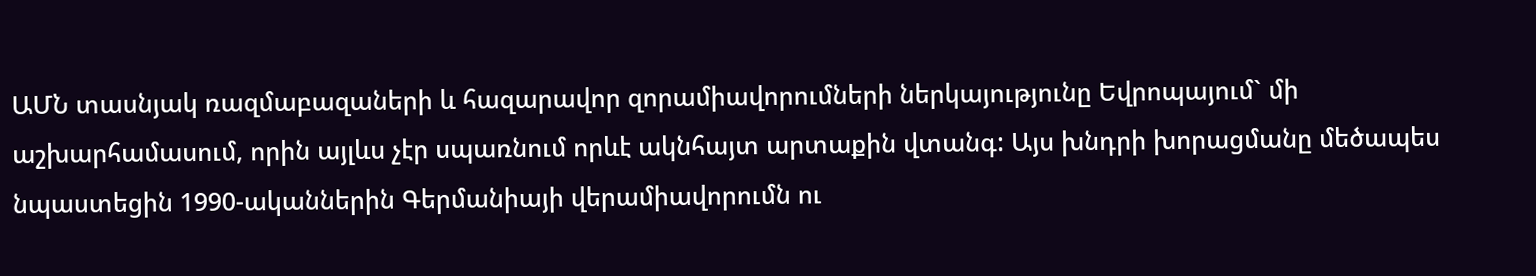ԱՄՆ տասնյակ ռազմաբազաների և հազարավոր զորամիավորումների ներկայությունը Եվրոպայում` մի աշխարհամասում, որին այլևս չէր սպառնում որևէ ակնհայտ արտաքին վտանգ: Այս խնդրի խորացմանը մեծապես նպաստեցին 1990-ականներին Գերմանիայի վերամիավորումն ու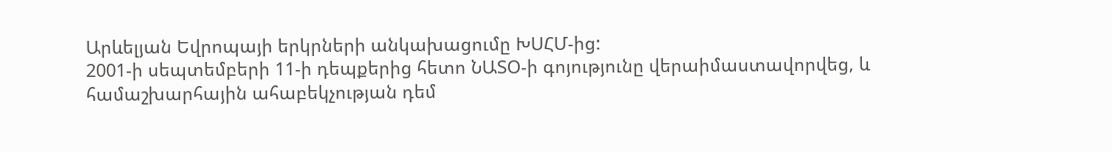Արևելյան Եվրոպայի երկրների անկախացումը ԽՍՀՄ-ից:
2001-ի սեպտեմբերի 11-ի դեպքերից հետո ՆԱՏՕ-ի գոյությունը վերաիմաստավորվեց, և համաշխարհային ահաբեկչության դեմ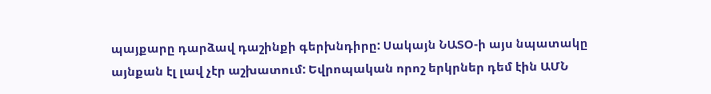պայքարը դարձավ դաշինքի գերխնդիրը: Սակայն ՆԱՏՕ-ի այս նպատակը այնքան էլ լավ չէր աշխատում: Եվրոպական որոշ երկրներ դեմ էին ԱՄՆ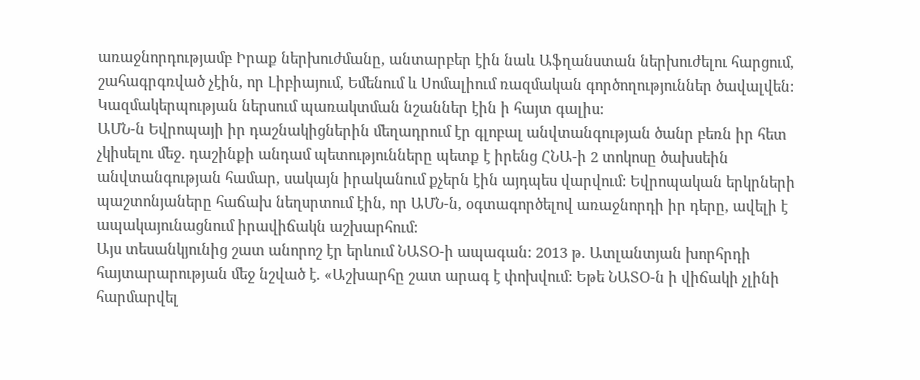առաջնորդությամբ Իրաք ներխուժմանը, անտարբեր էին նաև Աֆղանստան ներխուժելու հարցում, շահագրգռված չէին, որ Լիբիայում, Եմենում և Սոմալիում ռազմական գործողություններ ծավալվեն: Կազմակերպության ներսում պառակտման նշաններ էին ի հայտ գալիս:
ԱՄՆ-ն Եվրոպայի իր դաշնակիցներին մեղադրում էր գլոբալ անվտանգության ծանր բեռն իր հետ չկիսելու մեջ. դաշինքի անդամ պետությունները պետք է իրենց ՀՆԱ-ի 2 տոկոսը ծախսեին անվտանգության համար, սակայն իրականում քչերն էին այդպես վարվում: Եվրոպական երկրների պաշտոնյաները հաճախ նեղսրտում էին, որ ԱՄՆ-ն, օգտագործելով առաջնորդի իր դերը, ավելի է ապակայունացնում իրավիճակն աշխարհում:
Այս տեսանկյունից շատ անորոշ էր երևում ՆԱՏՕ-ի ապագան: 2013 թ. Ատլանտյան խորհրդի հայտարարության մեջ նշված է. «Աշխարհը շատ արագ է փոխվում: Եթե ՆԱՏՕ-ն ի վիճակի չլինի հարմարվել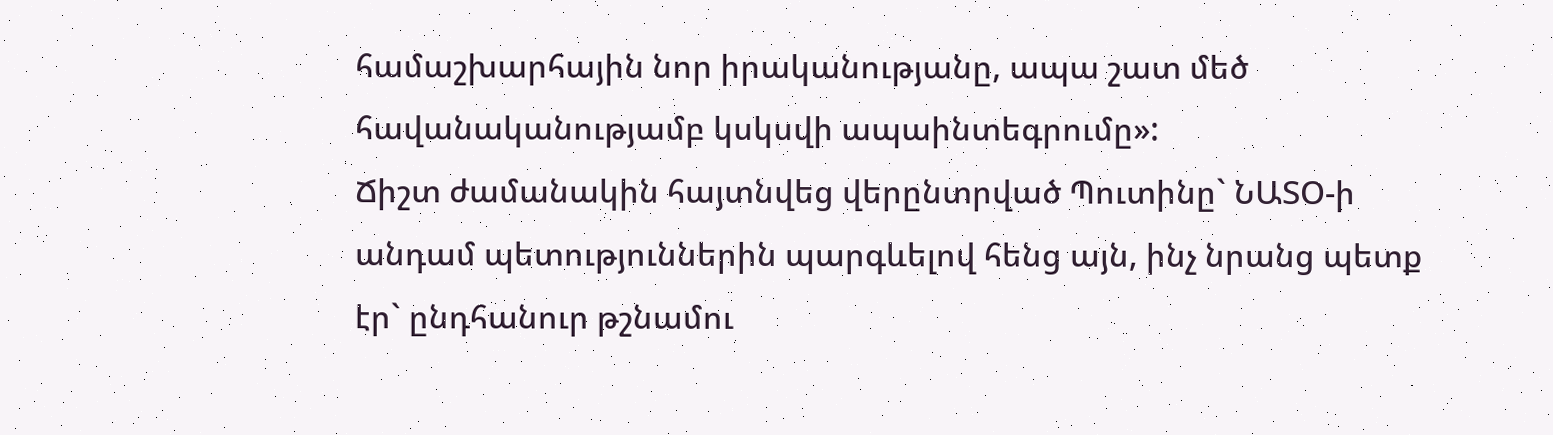համաշխարհային նոր իրականությանը, ապա շատ մեծ հավանականությամբ կսկսվի ապաինտեգրումը»:
Ճիշտ ժամանակին հայտնվեց վերընտրված Պուտինը` ՆԱՏՕ-ի անդամ պետություններին պարգևելով հենց այն, ինչ նրանց պետք էր` ընդհանուր թշնամու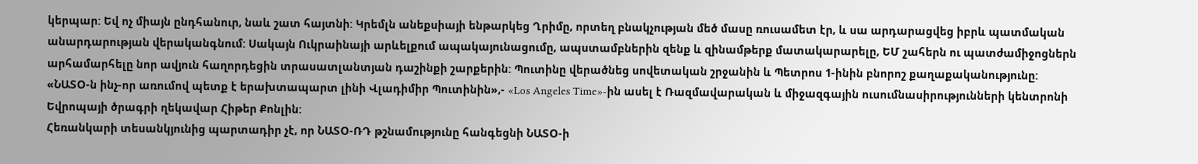կերպար: Եվ ոչ միայն ընդհանուր, նաև շատ հայտնի: Կրեմլն անեքսիայի ենթարկեց Ղրիմը, որտեղ բնակչության մեծ մասը ռուսամետ էր, և սա արդարացվեց իբրև պատմական անարդարության վերականգնում: Սակայն Ուկրաինայի արևելքում ապակայունացումը, ապստամբներին զենք և զինամթերք մատակարարելը, ԵՄ շահերն ու պատժամիջոցներն արհամարհելը նոր ավյուն հաղորդեցին տրասատլանտյան դաշինքի շարքերին: Պուտինը վերածնեց սովետական շրջանին և Պետրոս 1-ինին բնորոշ քաղաքականությունը:
«ՆԱՏՕ-ն ինչ-որ առումով պետք է երախտապարտ լինի Վլադիմիր Պուտինին»,- «Los Angeles Time»-ին ասել է Ռազմավարական և միջազգային ուսումնասիրությունների կենտրոնի Եվրոպայի ծրագրի ղեկավար Հիթեր Քոնլին:
Հեռանկարի տեսանկյունից պարտադիր չէ, որ ՆԱՏՕ-ՌԴ թշնամությունը հանգեցնի ՆԱՏՕ-ի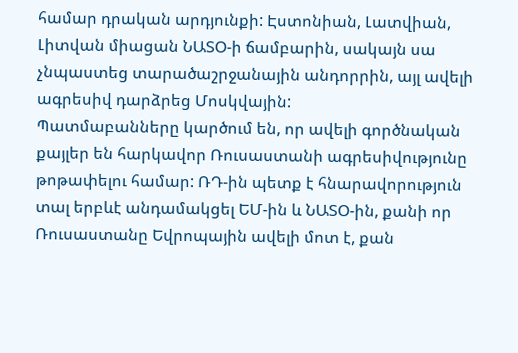համար դրական արդյունքի: Էստոնիան, Լատվիան, Լիտվան միացան ՆԱՏՕ-ի ճամբարին, սակայն սա չնպաստեց տարածաշրջանային անդորրին, այլ ավելի ագրեսիվ դարձրեց Մոսկվային:
Պատմաբանները կարծում են, որ ավելի գործնական քայլեր են հարկավոր Ռուսաստանի ագրեսիվությունը թոթափելու համար: ՌԴ-ին պետք է հնարավորություն տալ երբևէ անդամակցել ԵՄ-ին և ՆԱՏՕ-ին, քանի որ Ռուսաստանը Եվրոպային ավելի մոտ է, քան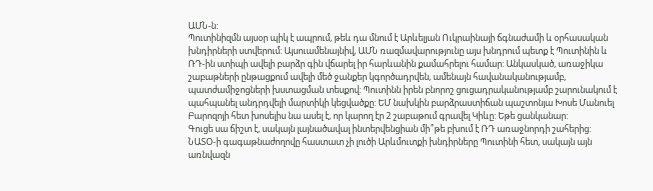ԱՄՆ-ն:
Պուտինիզմն այսօր պիկ է ապրում, թեև դա մնում է Արևելյան Ուկրաինայի ճգնաժամի և օրհասական խնդիրների ստվերում: Այսուամենայնիվ, ԱՄՆ ռազմավարությունը այս խնդրում պետք է Պուտինին և ՌԴ-ին ստիպի ավելի բարձր գին վճարել իր հարևանին քամահրելու համար: Անկասկած, առաջիկա շաբաթների ընթացքում ավելի մեծ ջանքեր կգործադրվեն, ամենայն հավանականությամբ, պատժամիջոցների խստացման տեսքով: Պուտինն իրեն բնորոշ ցուցադրականությամբ շարունակում է պահպանել անդրդվելի մարտիկի կեցվածքը: ԵՄ նախկին բարձրաստիճան պաշտոնյա Խոսե Մանուել Բարոզոյի հետ խոսելիս նա ասել է, որ կարող էր 2 շաբաթում գրավել Կիևը: Եթե ցանկանար:
Գուցե սա ճիշտ է, սակայն լայնածավալ ինտերվենցիան մի՞թե բխում է ՌԴ առաջնորդի շահերից: ՆԱՏՕ-ի գագաթնաժողովը հաստատ չի լուծի Արևմուտքի խնդիրները Պուտինի հետ, սակայն այն առնվազն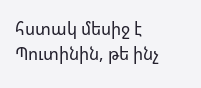հստակ մեսիջ է Պուտինին, թե ինչ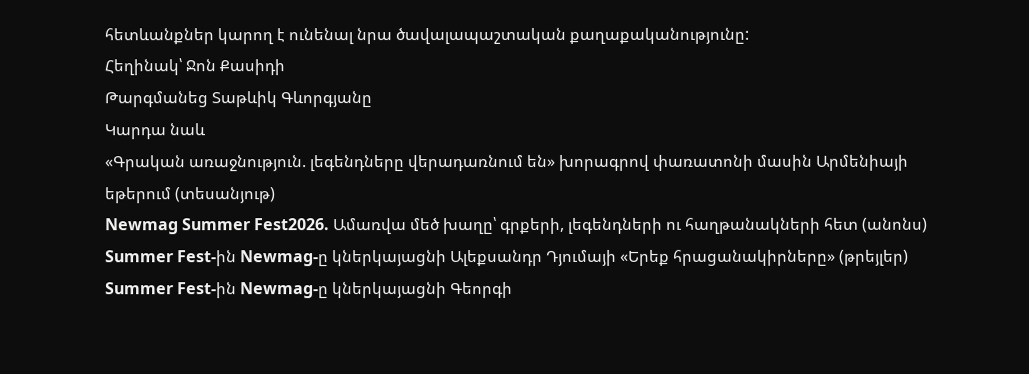հետևանքներ կարող է ունենալ նրա ծավալապաշտական քաղաքականությունը:
Հեղինակ՝ Ջոն Քասիդի
Թարգմանեց Տաթևիկ Գևորգյանը
Կարդա նաև
«Գրական առաջնություն. լեգենդները վերադառնում են» խորագրով փառատոնի մասին Արմենիայի եթերում (տեսանյութ)
Newmag Summer Fest2026. Ամառվա մեծ խաղը՝ գրքերի, լեգենդների ու հաղթանակների հետ (անոնս)
Summer Fest-ին Newmag-ը կներկայացնի Ալեքսանդր Դյումայի «Երեք հրացանակիրները» (թրեյլեր)
Summer Fest-ին Newmag-ը կներկայացնի Գեորգի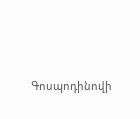Գոսպոդինովի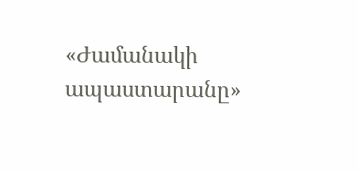«Ժամանակի ապաստարանը»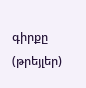գիրքը (թրեյլեր)